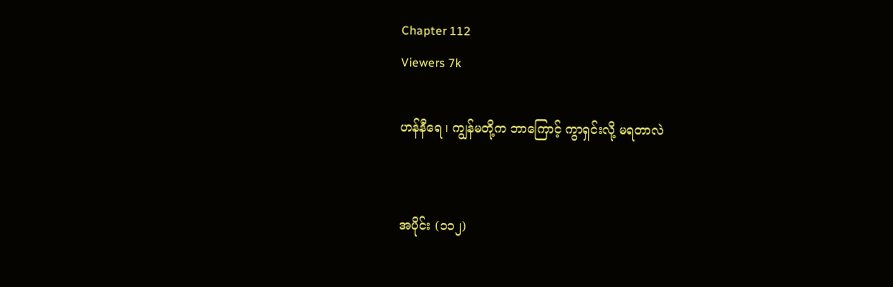Chapter 112
Viewers 7k

ဟန်နီရေ ၊ ကျွန်မတို့က ဘာကြောင့် ကွာရှင်းလို့ မရတာလဲ


အပိုင်း (၁၁၂)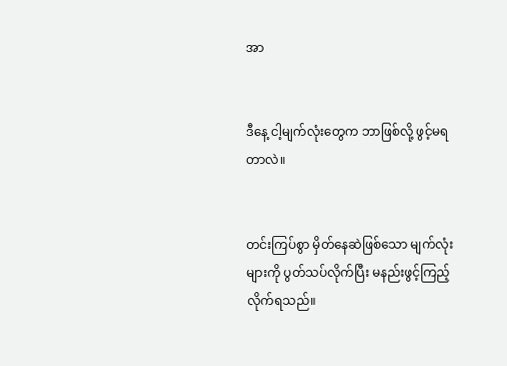အာ


ဒီနေ့ ငါ့မျက်လုံးတွေက ဘာဖြစ်လို့ ဖွင့်မရတာလဲ။


တင်းကြပ်စွာ မှိတ်နေဆဲဖြစ်သော မျက်လုံးများကို ပွတ်သပ်လိုက်ပြီး မနည်းဖွင့်ကြည့်လိုက်ရသည်။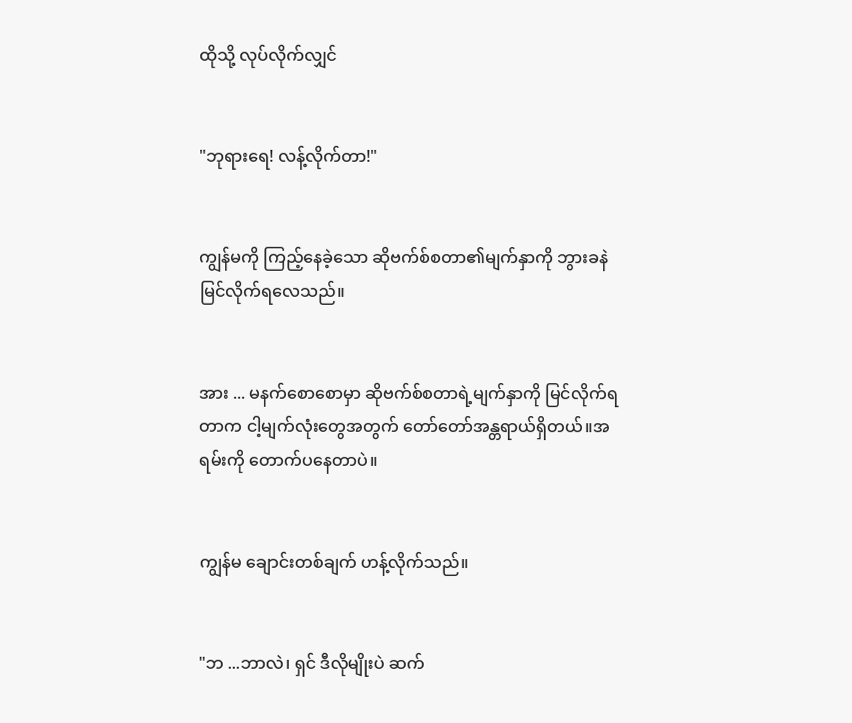ထိုသို့ လုပ်လိုက်လျှင်


"ဘုရားရေ! လန့်လိုက်တာ!"


ကျွန်မကို ကြည့်နေခဲ့သော ဆိုဗက်စ်စတာ၏မျက်နှာကို ဘွားခနဲ မြင်လိုက်ရလေသည်။


အား ... မနက်စောစောမှာ ဆိုဗက်စ်စတာရဲ့မျက်နှာကို မြင်လိုက်ရတာက ငါ့မျက်လုံးတွေအတွက် တော်တော်အန္တရာယ်ရှိတယ်။အရမ်းကို တောက်ပနေတာပဲ။


ကျွန်မ ချောင်းတစ်ချက် ဟန့်လိုက်သည်။


"ဘ ...ဘာလဲ၊ ရှင် ဒီလိုမျိုးပဲ ဆက်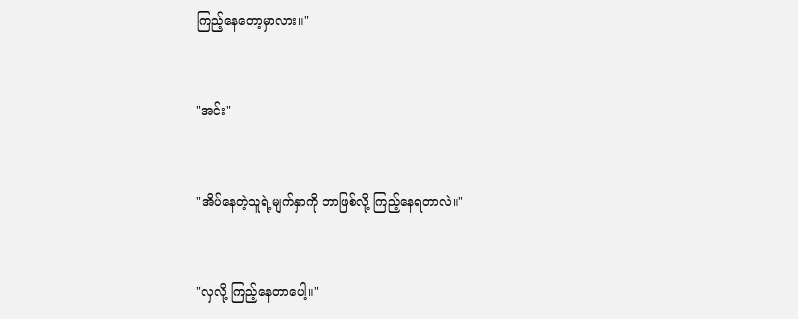ကြည့်နေတော့မှာလား။"


"အင်း"


"အိပ်နေတဲ့သူရဲ့မျက်နှာကို ဘာဖြစ်လို့ ကြည့်နေရတာလဲ။"


"လှလို့ ကြည့်နေတာပေါ့။"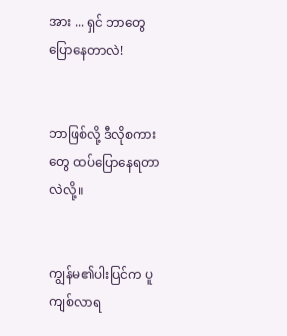အား ... ရှင် ဘာတွေ ပြောနေတာလဲ!


ဘာဖြစ်လို့ ဒီလိုစကားတွေ ထပ်ပြောနေရတာလဲလို့။


ကျွန်မ၏ပါးပြင်က ပူကျစ်လာရ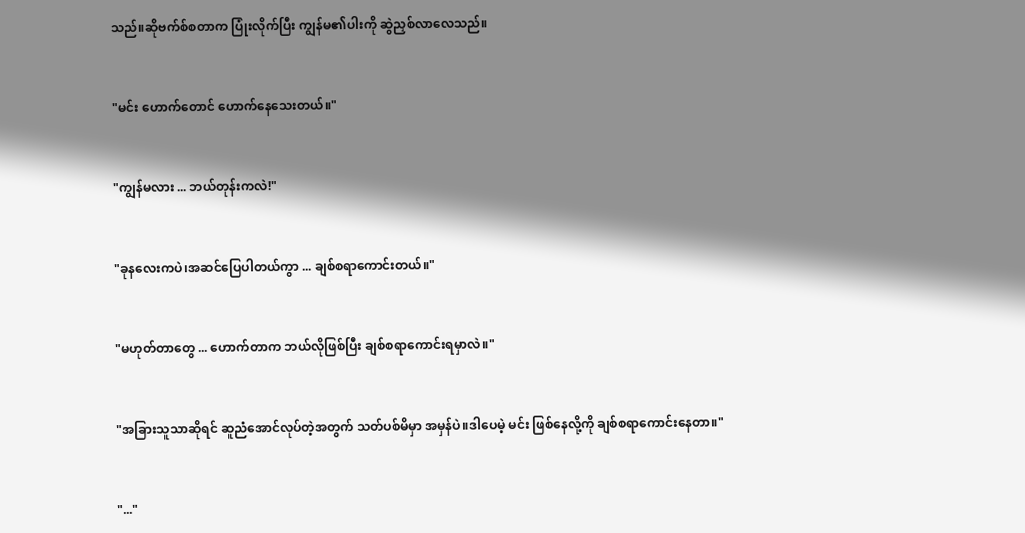သည်။ဆိုဗက်စ်စတာက ပြုံးလိုက်ပြီး ကျွန်မ၏ပါးကို ဆွဲညှစ်လာလေသည်။


"မင်း ဟောက်တောင် ဟောက်နေသေးတယ်။"


"ကျွန်မလား ... ဘယ်တုန်းကလဲ!"


"ခုနလေးကပဲ၊အဆင်ပြေပါတယ်ကွာ ... ချစ်စရာကောင်းတယ်။"


"မဟုတ်တာတွေ ... ဟောက်တာက ဘယ်လိုဖြစ်ပြီး ချစ်စရာကောင်းရမှာလဲ။"


"အခြားသူသာဆိုရင် ဆူညံအောင်လုပ်တဲ့အတွက် သတ်ပစ်မိမှာ အမှန်ပဲ။ဒါပေမဲ့ မင်း ဖြစ်နေလို့ကို ချစ်စရာကောင်းနေတာ။"


"..."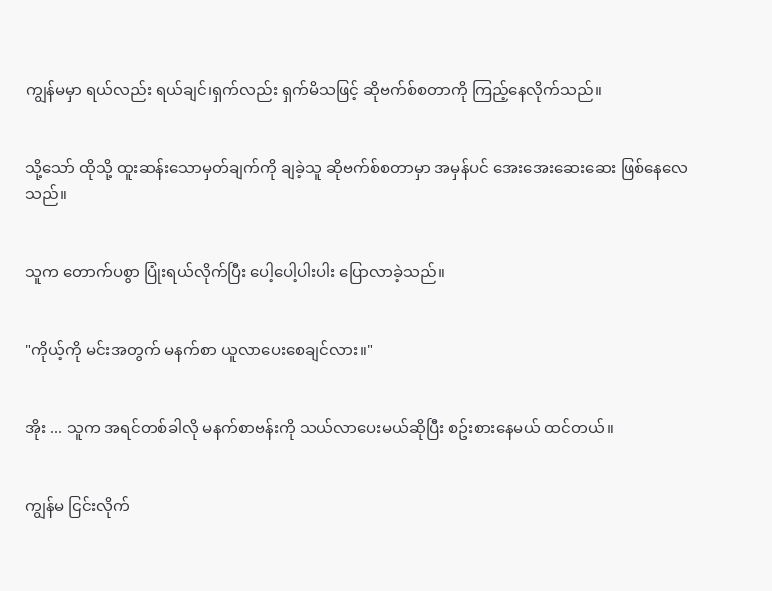ကျွန်မမှာ ရယ်လည်း ရယ်ချင်၊ရှက်လည်း ရှက်မိသဖြင့် ဆိုဗက်စ်စတာကို ကြည့်နေလိုက်သည်။


သို့သော် ထိုသို့ ထူးဆန်းသောမှတ်ချက်ကို ချခဲ့သူ ဆိုဗက်စ်စတာမှာ အမှန်ပင် အေးအေးဆေးဆေး ဖြစ်နေလေသည်။


သူက တောက်ပစွာ ပြုံးရယ်လိုက်ပြီး ပေါ့ပေါ့ပါးပါး ပြောလာခဲ့သည်။


"ကိုယ့်ကို မင်းအတွက် မနက်စာ ယူလာပေးစေချင်လား။"


အိုး ... သူက အရင်တစ်ခါလို မနက်စာဗန်းကို သယ်လာပေးမယ်ဆိုပြီး စဥ်းစားနေမယ် ထင်တယ်။


ကျွန်မ ငြင်းလိုက်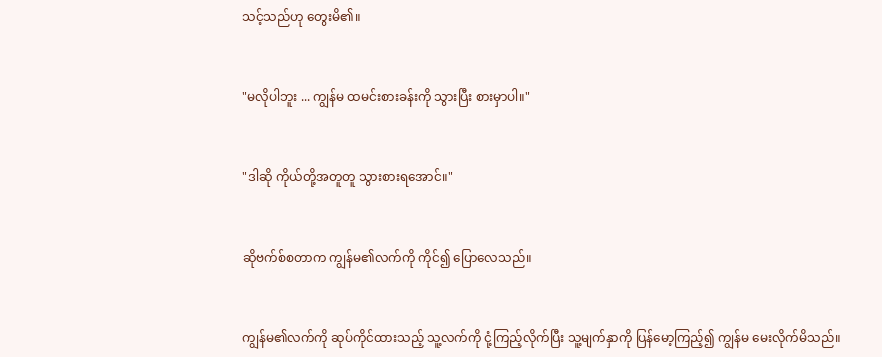သင့်သည်ဟု တွေးမိ၏။


"မလိုပါဘူး ... ကျွန်မ ထမင်းစားခန်းကို သွားပြီး စားမှာပါ။"


"ဒါဆို ကိုယ်တို့အတူတူ သွားစားရအောင်။"


ဆိုဗက်စ်စတာက ကျွန်မ၏လက်ကို ကိုင်၍ ပြောလေသည်။


ကျွန်မ၏လက်ကို ဆုပ်ကိုင်ထားသည့် သူ့လက်ကို ငုံ့ကြည့်လိုက်ပြီး သူ့မျက်နှာကို ပြန်မော့ကြည့်၍ ကျွန်မ မေးလိုက်မိသည်။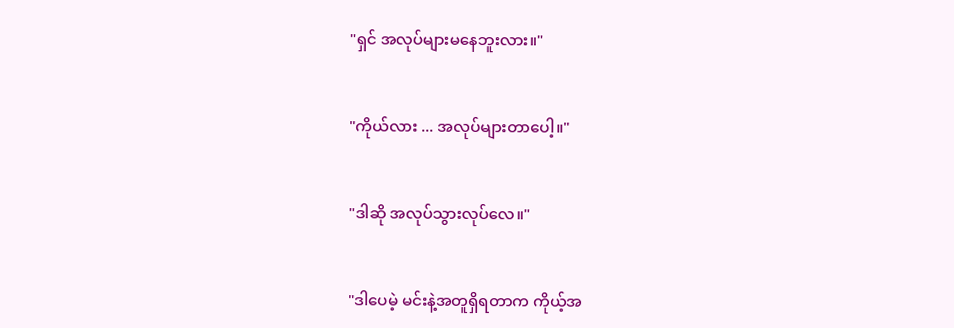"ရှင် အလုပ်များမနေဘူးလား။"


"ကိုယ်လား ... အလုပ်များတာပေါ့။"


"ဒါဆို အလုပ်သွားလုပ်လေ။"


"ဒါပေမဲ့ မင်းနဲ့အတူရှိရတာက ကိုယ့်အ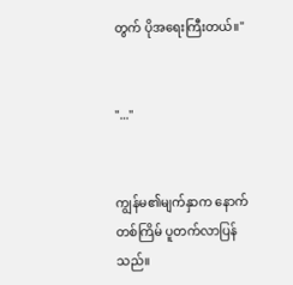တွက် ပိုအရေးကြီးတယ်။"


"..."


ကျွန်မ၏မျက်နှာက နောက်တစ်ကြိမ် ပူတက်လာပြန်သည်။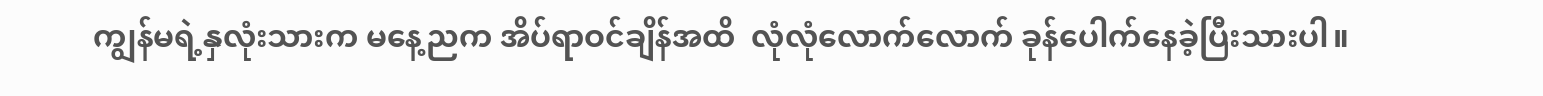ကျွန်မရဲ့နှလုံးသားက မနေ့ညက အိပ်ရာဝင်ချိန်အထိ  လုံလုံလောက်လောက် ခုန်ပေါက်နေခဲ့ပြီးသားပါ။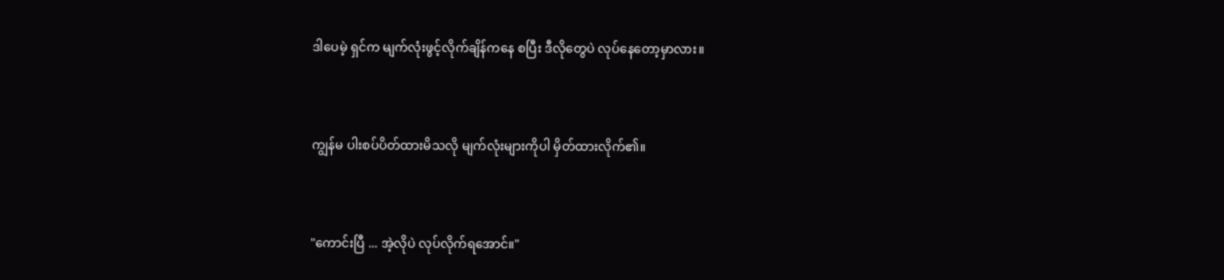ဒါပေမဲ့ ရှင်က မျက်လုံးဖွင့်လိုက်ချိန်ကနေ စပြီး ဒီလိုတွေပဲ လုပ်နေတော့မှာလား။


ကျွန်မ ပါးစပ်ပိတ်ထားမိသလို မျက်လုံးများကိုပါ မှိတ်ထားလိုက်၏။


"ကောင်းပြီ ... အဲ့လိုပဲ လုပ်လိုက်ရအောင်။"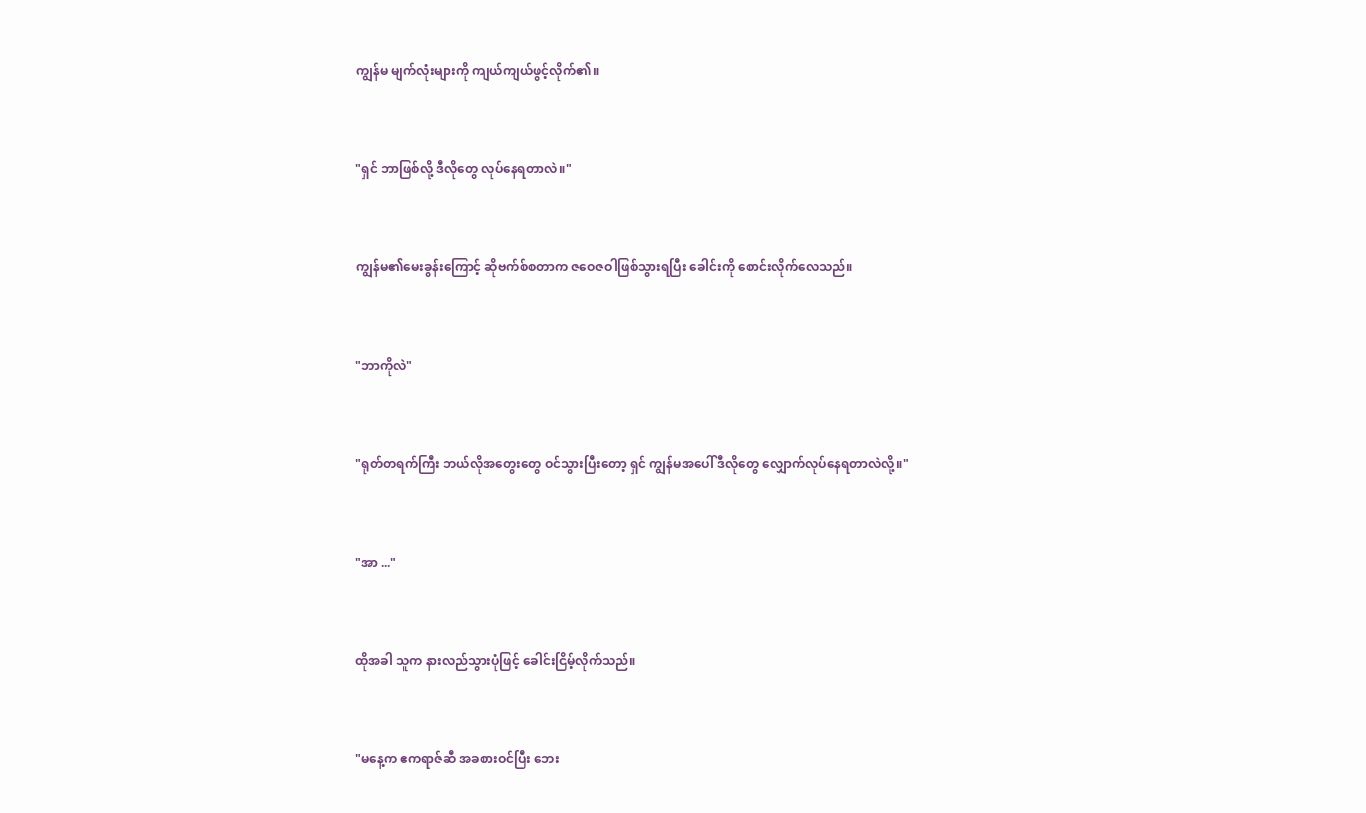ကျွန်မ မျက်လုံးများကို ကျယ်ကျယ်ဖွင့်လိုက်၏။


"ရှင် ဘာဖြစ်လို့ ဒီလိုတွေ လုပ်နေရတာလဲ။"


ကျွန်မ၏မေးခွန်းကြောင့် ဆိုဗက်စ်စတာက ဇဝေဇဝါဖြစ်သွားရပြီး ခေါင်းကို စောင်းလိုက်လေသည်။


"ဘာကိုလဲ"


"ရုတ်တရက်ကြီး ဘယ်လိုအတွေးတွေ ဝင်သွားပြီးတော့ ရှင် ကျွန်မအပေါ် ဒီလိုတွေ လျှောက်လုပ်နေရတာလဲလို့။"


"အာ ..."


ထိုအခါ သူက နားလည်သွားပုံဖြင့် ခေါင်းငြိမ့်လိုက်သည်။


"မနေ့က ဧကရာဇ်ဆီ အခစားဝင်ပြီး ဘေး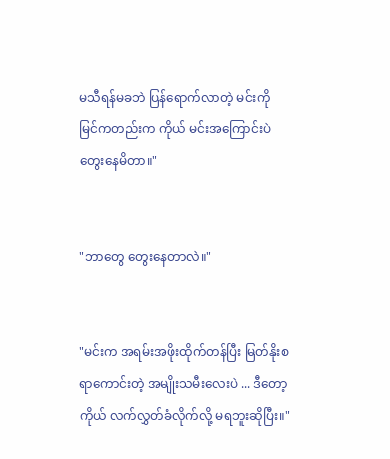မသီရန်မခဘဲ ပြန်ရောက်လာတဲ့ မင်းကို မြင်ကတည်းက ကိုယ် မင်းအကြောင်းပဲ တွေးနေမိတာ။"


"ဘာတွေ တွေးနေတာလဲ။"


"မင်းက အရမ်းအဖိုးထိုက်တန်ပြီး မြတ်နိုးစရာကောင်းတဲ့ အမျိုးသမီးလေးပဲ ... ဒီတော့ ကိုယ် လက်လွှတ်ခံလိုက်လို့ မရဘူးဆိုပြီး။"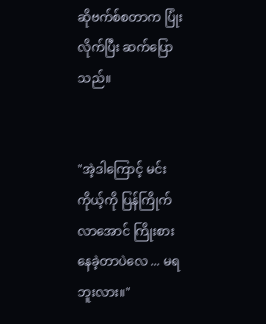ဆိုဗက်စ်စတာက ပြုံးလိုက်ပြီး ဆက်ပြောသည်။


"အဲ့ဒါကြောင့် မင်း ကိုယ့်ကို ပြန်ကြိုက်လာအောင် ကြိုးစားနေခဲ့တာပဲလေ ... မရဘူးလား။"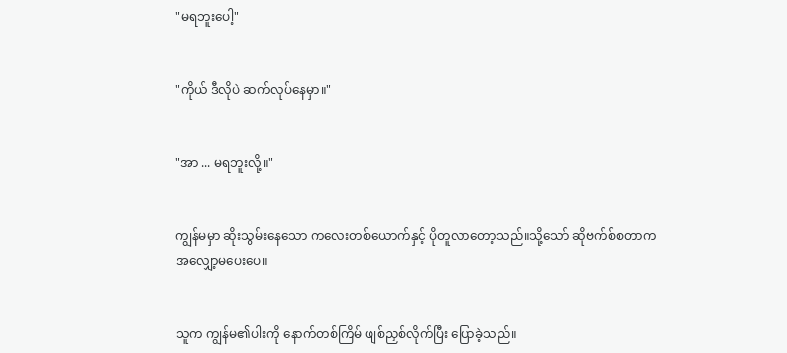"မရဘူးပေါ့"


"ကိုယ် ဒီလိုပဲ ဆက်လုပ်နေမှာ။"


"အာ ... မရဘူးလို့။"


ကျွန်မမှာ ဆိုးသွမ်းနေသော ကလေးတစ်ယောက်နှင့် ပိုတူလာတော့သည်။သို့သော် ဆိုဗက်စ်စတာက အလျှော့မပေးပေ။


သူက ကျွန်မ၏ပါးကို နောက်တစ်ကြိမ် ဖျစ်ညှစ်လိုက်ပြီး ပြောခဲ့သည်။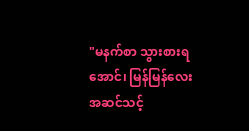"မနက်စာ သွားစားရအောင်၊ မြန်မြန်လေး အဆင်သင့်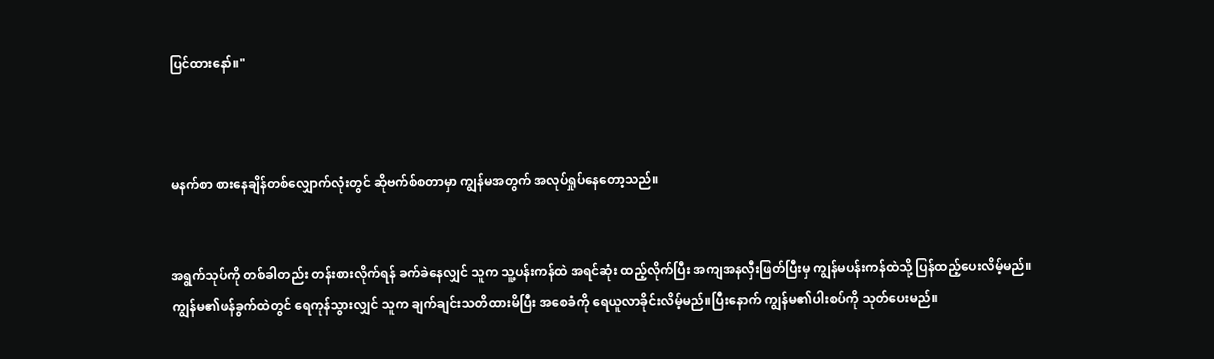ပြင်ထားနော်။"



မနက်စာ စားနေချိန်တစ်လျှောက်လုံးတွင် ဆိုဗက်စ်စတာမှာ ကျွန်မအတွက် အလုပ်ရှုပ်နေတော့သည်။


အရွက်သုပ်ကို တစ်ခါတည်း တန်းစားလိုက်ရန် ခက်ခဲနေလျှင် သူက သူ့ပန်းကန်ထဲ အရင်ဆုံး ထည့်လိုက်ပြီး အကျအနလှီးဖြတ်ပြီးမှ ကျွန်မပန်းကန်ထဲသို့ ပြန်ထည့်ပေးလိမ့်မည်။ကျွန်မ၏ဖန်ခွက်ထဲတွင် ရေကုန်သွားလျှင် သူက ချက်ချင်းသတိထားမိပြီး အစေခံကို ရေယူလာခိုင်းလိမ့်မည်။ပြီးနောက် ကျွန်မ၏ပါးစပ်ကို သုတ်ပေးမည်။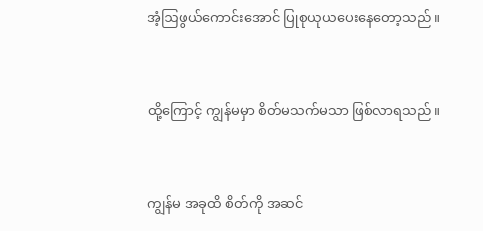အံ့ဩဖွယ်ကောင်းအောင် ပြုစုယုယပေးနေတော့သည်။


ထို့ကြောင့် ကျွန်မမှာ စိတ်မသက်မသာ ဖြစ်လာရသည်။


ကျွန်မ အခုထိ စိတ်ကို အဆင်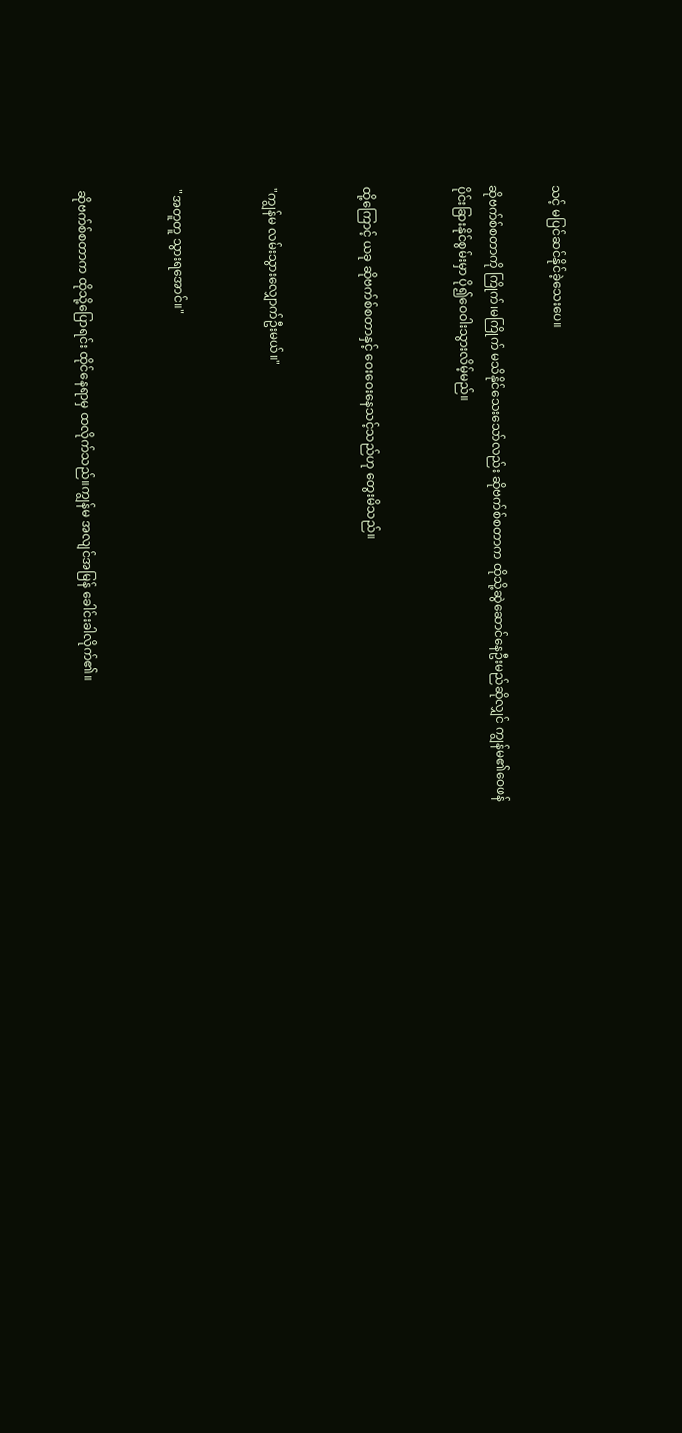သင့် မပြင်ဆင်နိုင်ခဲ့သေးပေ။

ဆိုဗက်စ်စတာကို ကြိုက်၊မကြိုက် မသိနိုင်သေးသော်လည်း ဆိုဗက်စ်စတာက ထိုသို့ဆွဲဆောင်နေဦးမည်ဆိုလျှင် ကျွန်မ၏ဝေဖန်ပိုင်းခြားနိုင်စွမ်းမှာ ပို၍ဝေဝါးသွားလိမ့်မည်။


ထို့ကြောင့် ယခု ဆိုဗက်စ်စတာနှင့် ဝေးဝေးနေသင့်သည်ဟု တွေးမိသည်။


"ကျွန်မ လမ်းသွားလျှောက်ဦးမယ်။"


"အတူတူ သွားရအောင်။"


ဆိုဗက်စ်စတာက ထိုသို့ပြောရင်း ထိုင်နေရာမှ ထလိုက်သည်။ကျွန်မ အလျင်အမြန် ခေါင်းခါလိုက်၏။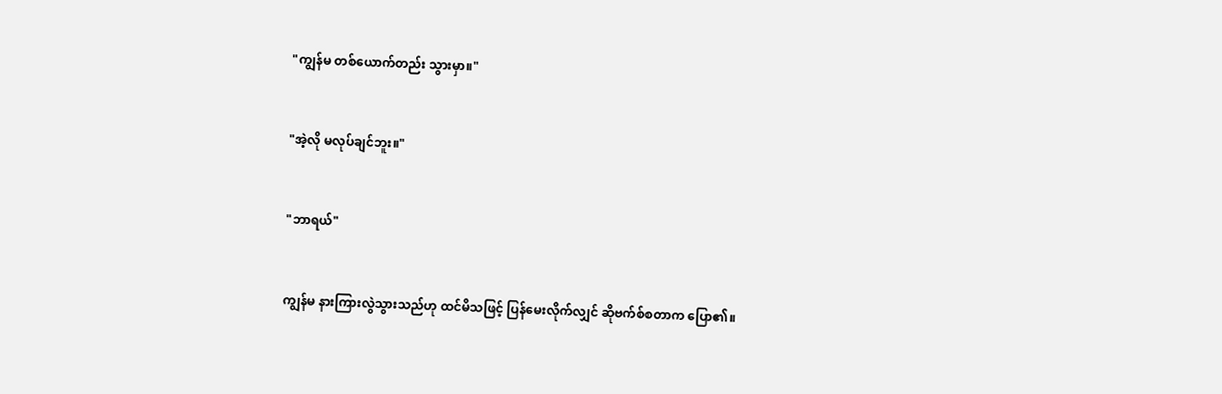"ကျွန်မ တစ်ယောက်တည်း သွားမှာ။"


"အဲ့လို မလုပ်ချင်ဘူး။"


"ဘာရယ်"


ကျွန်မ နားကြားလွဲသွားသည်ဟု ထင်မိသဖြင့် ပြန်မေးလိုက်လျှင် ဆိုဗက်စ်စတာက ပြော၏။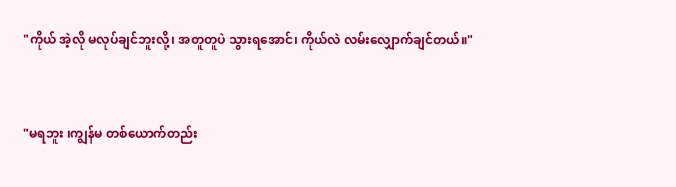"ကိုယ် အဲ့လို မလုပ်ချင်ဘူးလို့၊ အတူတူပဲ သွားရအောင်၊ ကိုယ်လဲ လမ်းလျှောက်ချင်တယ်။"


"မရဘူး ၊ကျွန်မ တစ်ယောက်တည်း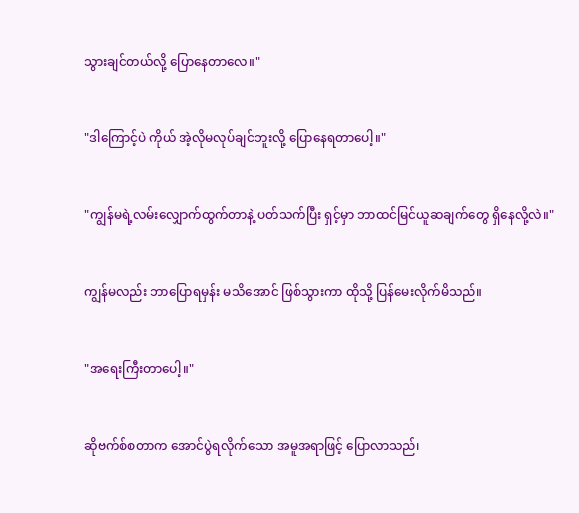သွားချင်တယ်လို့ ပြောနေတာလေ။"


"ဒါကြောင့်ပဲ ကိုယ် အဲ့လိုမလုပ်ချင်ဘူးလို့ ပြောနေရတာပေါ့။"


"ကျွန်မရဲ့လမ်းလျှောက်ထွက်တာနဲ့ ပတ်သက်ပြီး ရှင့်မှာ ဘာထင်မြင်ယူဆချက်တွေ ရှိနေလို့လဲ။"


ကျွန်မလည်း ဘာပြောရမှန်း မသိအောင် ဖြစ်သွားကာ ထိုသို့ ပြန်မေးလိုက်မိသည်။


"အရေးကြီးတာပေါ့။"


ဆိုဗက်စ်စတာက အောင်ပွဲရလိုက်သော အမူအရာဖြင့် ပြောလာသည်၊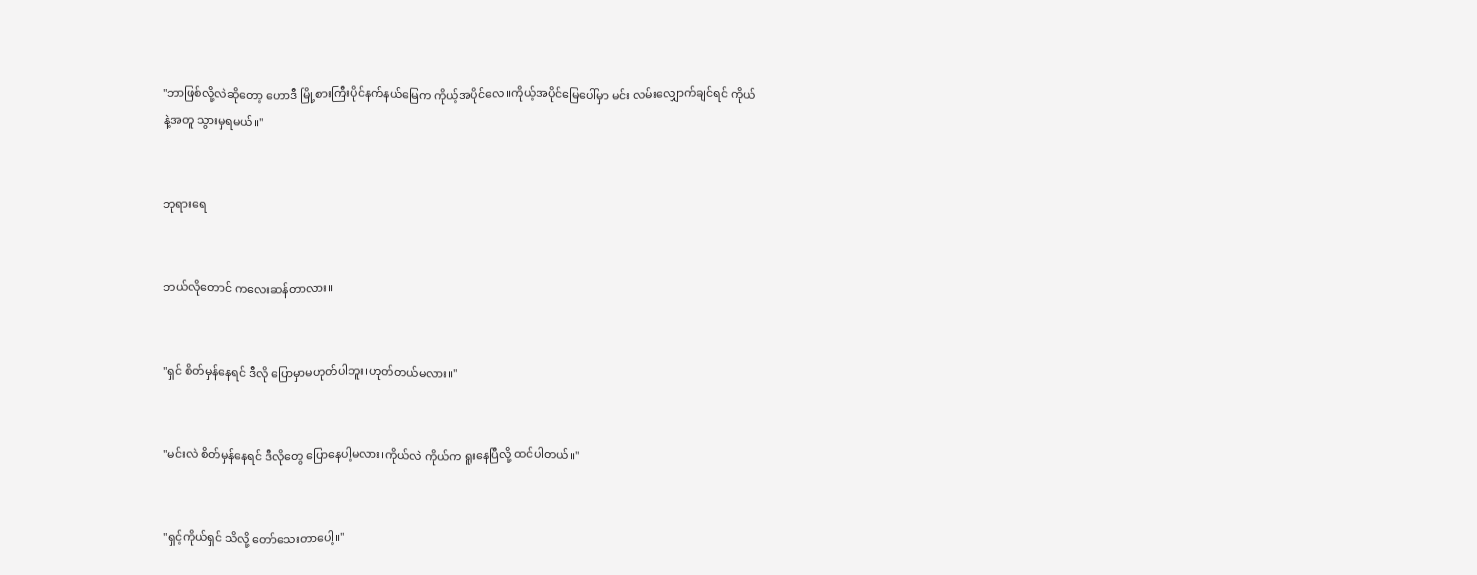"ဘာဖြစ်လို့လဲဆိုတော့ ဟောဒီ မြို့စားကြီးပိုင်နက်နယ်မြေက ကိုယ့်အပိုင်လေ။ကိုယ့်အပိုင်မြေပေါ်မှာ မင်း လမ်းလျှောက်ချင်ရင် ကိုယ်နဲ့အတူ သွားမှရမယ်။"


ဘုရားရေ


ဘယ်လိုတောင် ကလေးဆန်တာလား။


"ရှင် စိတ်မှန်နေရင် ဒီလို ပြောမှာမဟုတ်ပါဘူး၊ဟုတ်တယ်မလား။"


"မင်းလဲ စိတ်မှန်နေရင် ဒီလိုတွေ ပြောနေပါ့မလား၊ကိုယ်လဲ ကိုယ်က ရူးနေပြီလို့ ထင်ပါတယ်။"


"ရှင့်ကိုယ်ရှင် သိလို့ တော်သေးတာပေါ့။"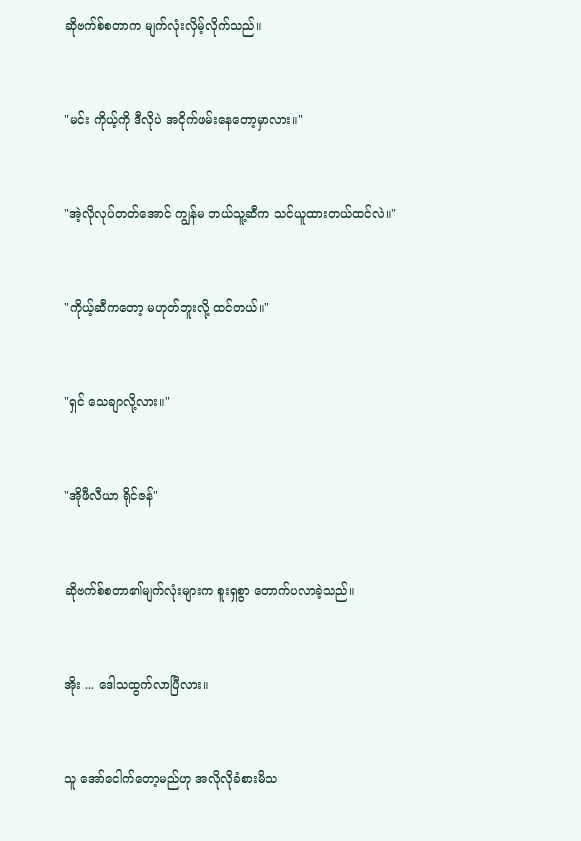ဆိုဗက်စ်စတာက မျက်လုံးလှိမ့်လိုက်သည်။


"မင်း ကိုယ့်ကို ဒီလိုပဲ အငိုက်ဖမ်းနေတော့မှာလား။"


"အဲ့လိုလုပ်တတ်အောင် ကျွန်မ ဘယ်သူ့ဆီက သင်ယူထားတယ်ထင်လဲ။"


"ကိုယ့်ဆီကတော့ မဟုတ်ဘူးလို့ ထင်တယ်။"


"ရှင် သေချာလို့လား။"


"အိုဖီလီယာ ရိုင်ဇန်"


ဆိုဗက်စ်စတာ၏မျက်လုံးများက စူးရှစွာ တောက်ပလာခဲ့သည်။


အိုး ... ဒေါသထွက်လာပြီလား။


သူ အော်ငေါက်တော့မည်ဟု အလိုလိုခံစားမိသ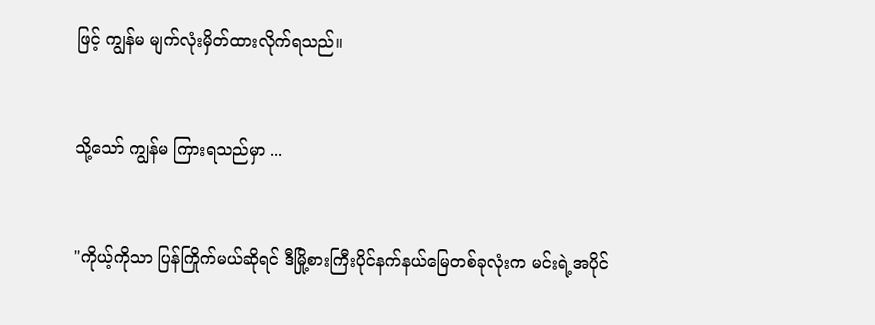ဖြင့် ကျွန်မ မျက်လုံးမှိတ်ထားလိုက်ရသည်။


သို့သော် ကျွန်မ ကြားရသည်မှာ ...


"ကိုယ့်ကိုသာ ပြန်ကြိုက်မယ်ဆိုရင် ဒီမြို့စားကြီးပိုင်နက်နယ်မြေတစ်ခုလုံးက မင်းရဲ့အပိုင်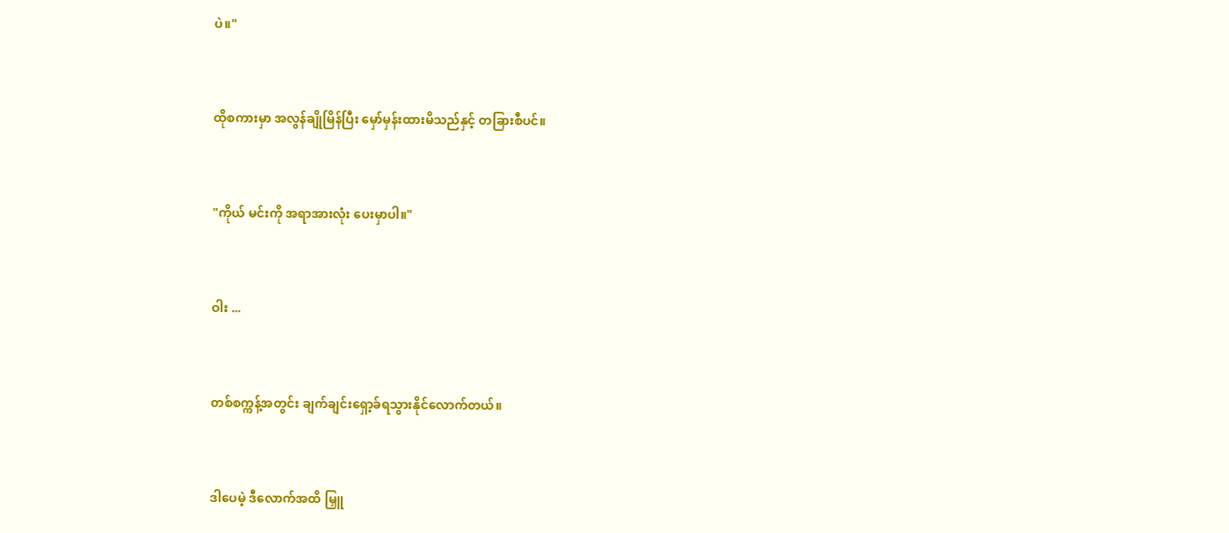ပဲ။"


ထိုစကားမှာ အလွန်ချိုမြိန်ပြီး မှော်မှန်းထားမိသည်နှင့် တခြားစီပင်။


"ကိုယ် မင်းကို အရာအားလုံး ပေးမှာပါ။"


ဝါး ...


တစ်စက္ကန့်အတွင်း ချက်ချင်းရှော့ခ်ရသွားနိုင်လောက်တယ်။


ဒါပေမဲ့ ဒီလောက်အထိ မြှူ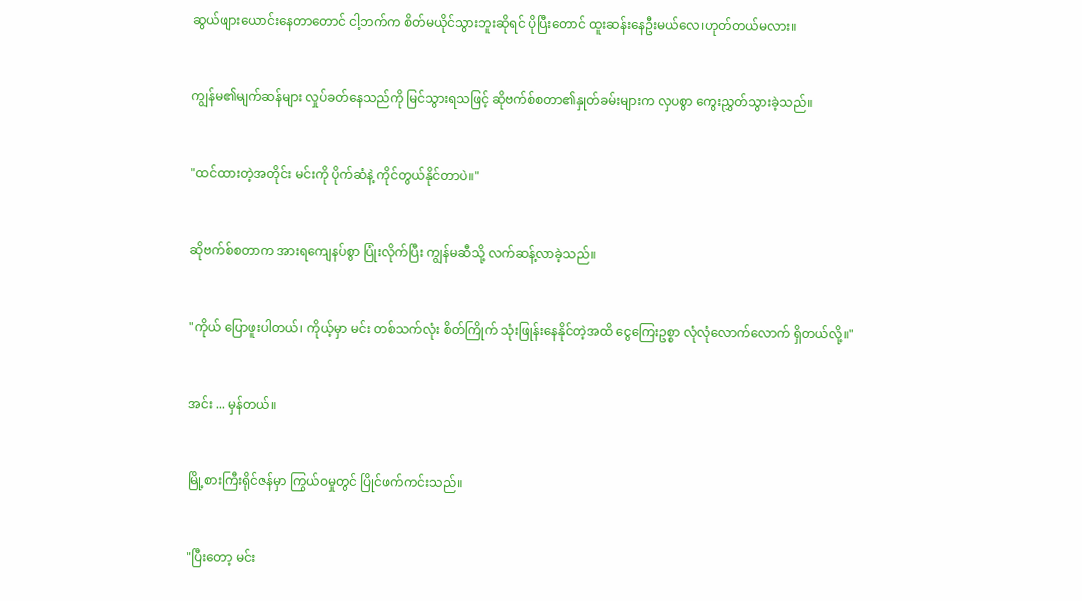ဆွယ်ဖျားယောင်းနေတာတောင် ငါ့ဘက်က စိတ်မယိုင်သွားဘူးဆိုရင် ပိုပြီးတောင် ထူးဆန်းနေဦးမယ်လေ၊ဟုတ်တယ်မလား။


ကျွန်မ၏မျက်ဆန်များ လှုပ်ခတ်နေသည်ကို မြင်သွားရသဖြင့် ဆိုဗက်စ်စတာ၏နှုတ်ခမ်းများက လှပစွာ ကွေးညွှတ်သွားခဲ့သည်။


"ထင်ထားတဲ့အတိုင်း မင်းကို ပိုက်ဆံနဲ့ ကိုင်တွယ်နိုင်တာပဲ။"


ဆိုဗက်စ်စတာက အားရကျေနပ်စွာ ပြုံးလိုက်ပြီး ကျွန်မဆီသို့ လက်ဆန့်လာခဲ့သည်။


"ကိုယ် ပြောဖူးပါတယ်၊ ကိုယ့်မှာ မင်း တစ်သက်လုံး စိတ်ကြိုက် သုံးဖြုန်းနေနိုင်တဲ့အထိ ငွေကြေးဥစ္စာ လုံလုံလောက်လောက် ရှိတယ်လို့။"


အင်း ... မှန်တယ်။


မြို့စားကြီးရိုင်ဇန်မှာ ကြွယ်ဝမှုတွင် ပြိုင်ဖက်ကင်းသည်။


"ပြီးတော့ မင်း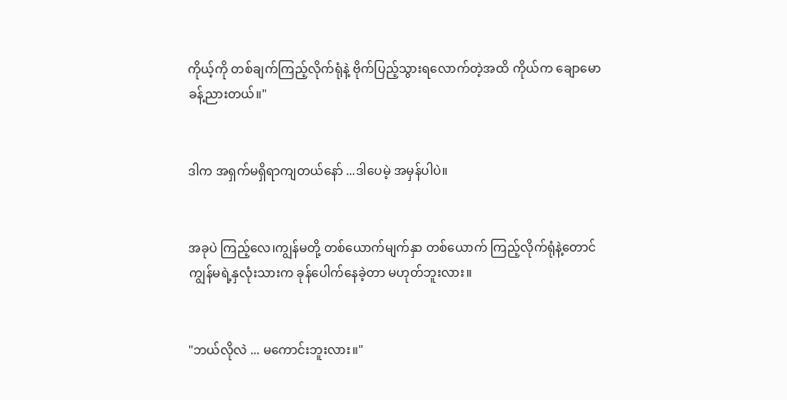ကိုယ့်ကို တစ်ချက်ကြည့်လိုက်ရုံနဲ့ ဗိုက်ပြည့်သွားရလောက်တဲ့အထိ ကိုယ်က ချောမောခန့်ညားတယ်။"


ဒါက အရှက်မရှိရာကျတယ်နော် ...ဒါပေမဲ့ အမှန်ပါပဲ။


အခုပဲ ကြည့်လေ၊ကျွန်မတို့ တစ်ယောက်မျက်နှာ တစ်ယောက် ကြည့်လိုက်ရုံနဲ့တောင် ကျွန်မရဲ့နှလုံးသားက ခုန်ပေါက်နေခဲ့တာ မဟုတ်ဘူးလား။


"ဘယ်လိုလဲ ... မကောင်းဘူးလား။"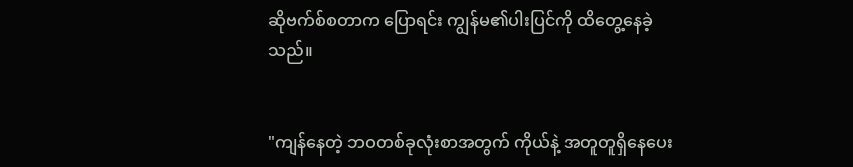ဆိုဗက်စ်စတာက ပြောရင်း ကျွန်မ၏ပါးပြင်ကို ထိတွေ့နေခဲ့သည်။


"ကျန်နေတဲ့ ဘဝတစ်ခုလုံးစာအတွက် ကိုယ်နဲ့ အတူတူရှိနေပေး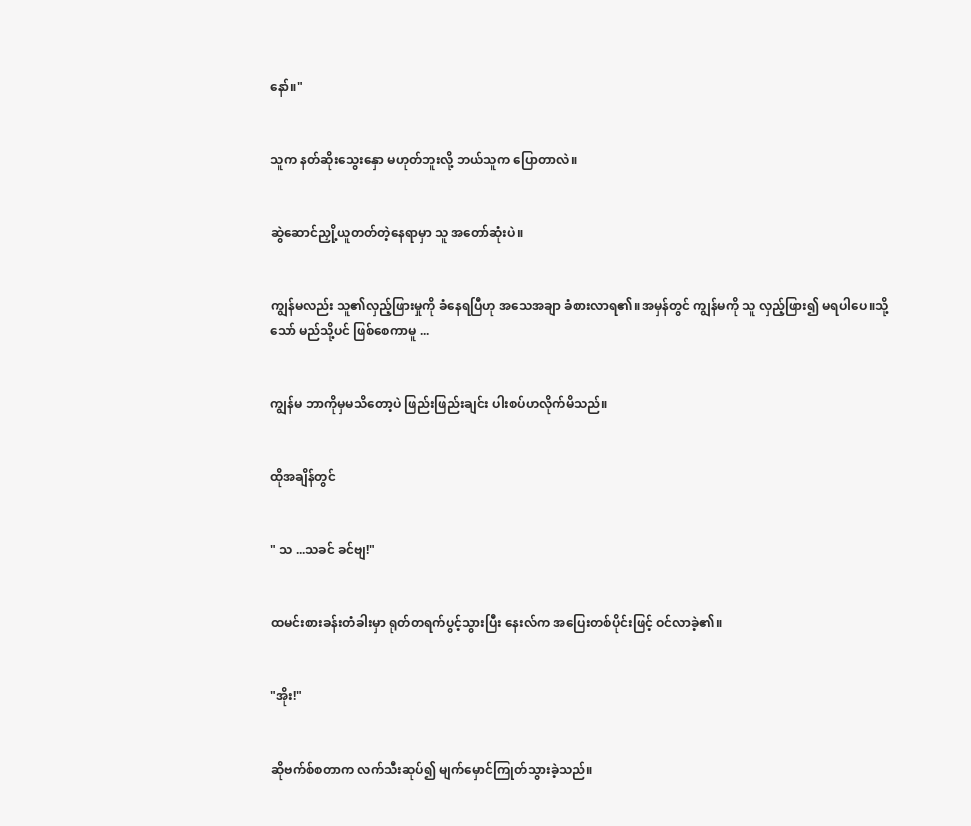နော်။"


သူက နတ်ဆိုးသွေးနှော မဟုတ်ဘူးလို့ ဘယ်သူက ပြောတာလဲ။


ဆွဲဆောင်ညှို့ယူတတ်တဲ့နေရာမှာ သူ အတော်ဆုံးပဲ။


ကျွန်မလည်း သူ၏လှည့်ဖြားမှုကို ခံနေရပြီဟု အသေအချာ ခံစားလာရ၏။အမှန်တွင် ကျွန်မကို သူ လှည့်ဖြား၍ မရပါပေ။သို့သော် မည်သို့ပင် ဖြစ်စေကာမူ ...


ကျွန်မ ဘာကိုမှမသိတော့ပဲ ဖြည်းဖြည်းချင်း ပါးစပ်ဟလိုက်မိသည်။


ထိုအချိန်တွင်


" သ ...သခင် ခင်ဗျ!"


ထမင်းစားခန်းတံခါးမှာ ရုတ်တရက်ပွင့်သွားပြီး နေးလ်က အပြေးတစ်ပိုင်းဖြင့် ဝင်လာခဲ့၏။


"အိုး!"


ဆိုဗက်စ်စတာက လက်သီးဆုပ်၍ မျက်မှောင်ကြုတ်သွားခဲ့သည်။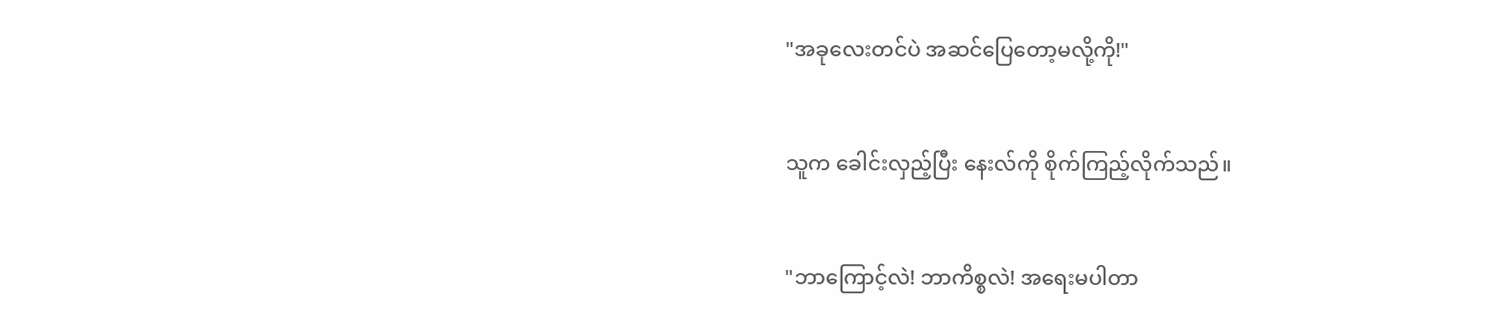"အခုလေးတင်ပဲ အဆင်ပြေတော့မလို့ကို!"


သူက ခေါင်းလှည့်ပြီး နေးလ်ကို စိုက်ကြည့်လိုက်သည်။


"ဘာကြောင့်လဲ! ဘာကိစ္စလဲ! အရေးမပါတာ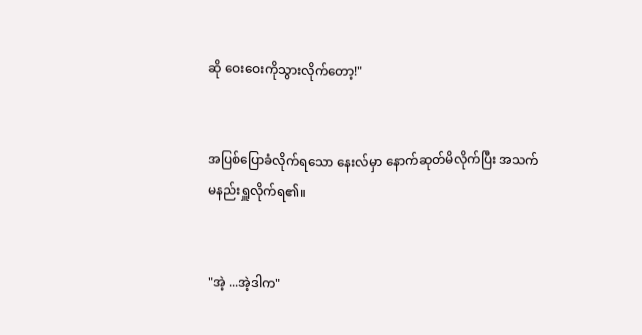ဆို ဝေးဝေးကိုသွားလိုက်တော့!"


အပြစ်ပြောခံလိုက်ရသော နေးလ်မှာ နောက်ဆုတ်မိလိုက်ပြီး အသက်မနည်းရှူလိုက်ရ၏။


"အဲ့ ...အဲ့ဒါက"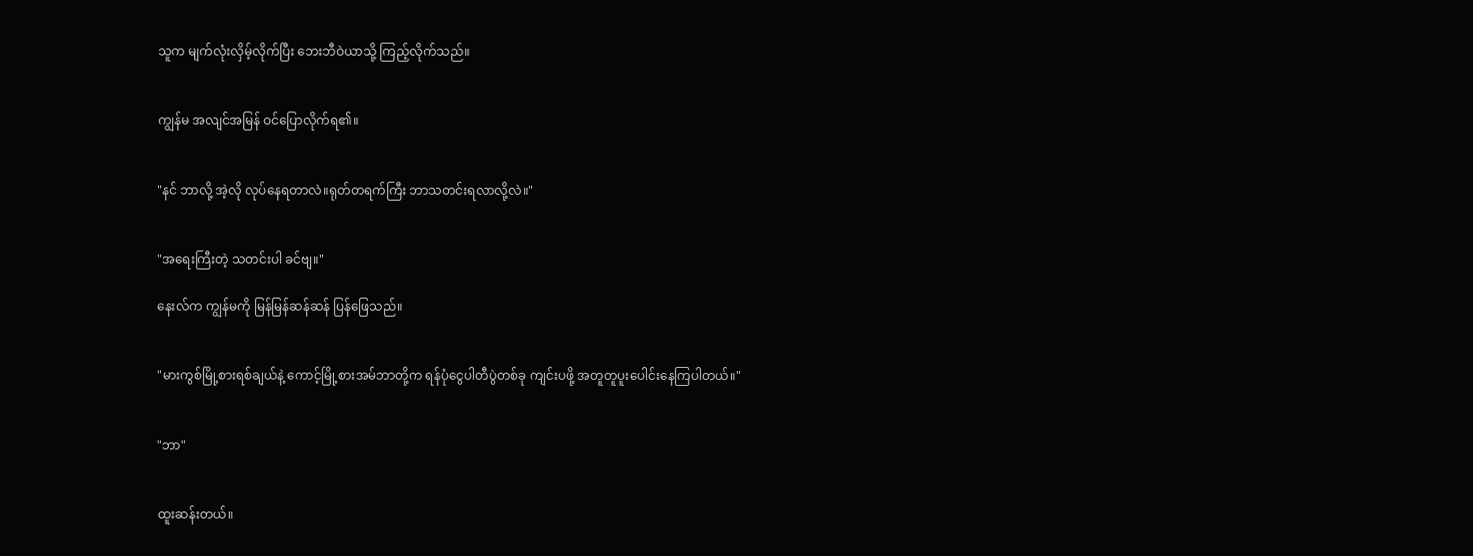သူက မျက်လုံးလှိမ့်လိုက်ပြီး ဘေးဘီဝဲယာသို့ ကြည့်လိုက်သည်။


ကျွန်မ အလျင်အမြန် ဝင်ပြောလိုက်ရ၏။


"နင် ဘာလို့ အဲ့လို လုပ်နေရတာလဲ။ရုတ်တရက်ကြီး ဘာသတင်းရလာလို့လဲ။"


"အရေးကြီးတဲ့ သတင်းပါ ခင်ဗျ။"

နေးလ်က ကျွန်မကို မြန်မြန်ဆန်ဆန် ပြန်ဖြေသည်။


"မားကွစ်မြို့စားရစ်ချယ်နဲ့ ကောင့်မြို့စားအမ်ဘာတို့က ရန်ပုံငွေပါတီပွဲတစ်ခု ကျင်းပဖို့ အတူတူပူးပေါင်းနေကြပါတယ်။"


"ဘာ"


ထူးဆန်းတယ်။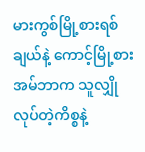မားကွစ်မြို့စားရစ်ချယ်နဲ့ ကောင့်မြို့စားအမ်ဘာက သူလျှိုလုပ်တဲ့ကိစ္စနဲ့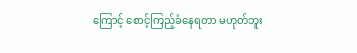ကြောင့် စောင့်ကြည့်ခံနေရတာ မဟုတ်ဘူး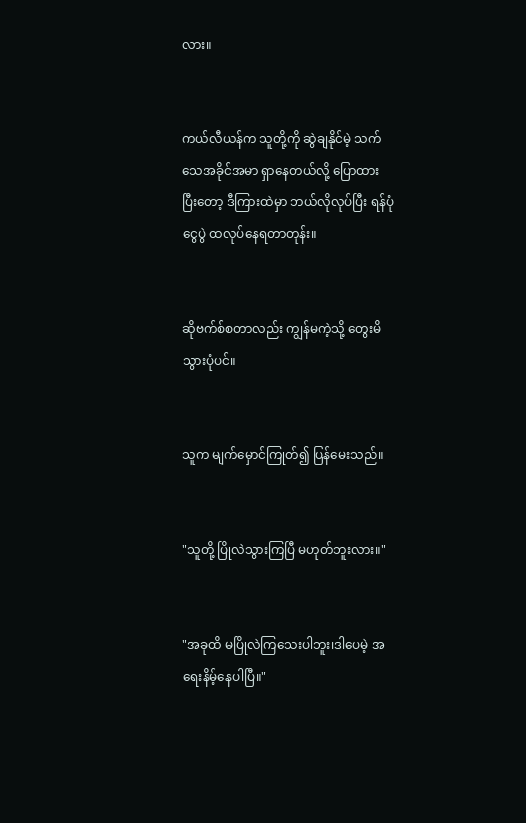လား။


ကယ်လီယန်က သူတို့ကို ဆွဲချနိုင်မဲ့ သက်သေအခိုင်အမာ ရှာနေတယ်လို့ ပြောထားပြီးတော့ ဒီကြားထဲမှာ ဘယ်လိုလုပ်ပြီး ရန်ပုံငွေပွဲ ထလုပ်နေရတာတုန်း။


ဆိုဗက်စ်စတာလည်း ကျွန်မကဲ့သို့ တွေးမိသွားပုံပင်။


သူက မျက်မှောင်ကြုတ်၍ ပြန်မေးသည်။


"သူတို့ ပြိုလဲသွားကြပြီ မဟုတ်ဘူးလား။"


"အခုထိ မပြိုလဲကြသေးပါဘူး၊ဒါပေမဲ့ အရေးနိမ့်နေပါပြီ။"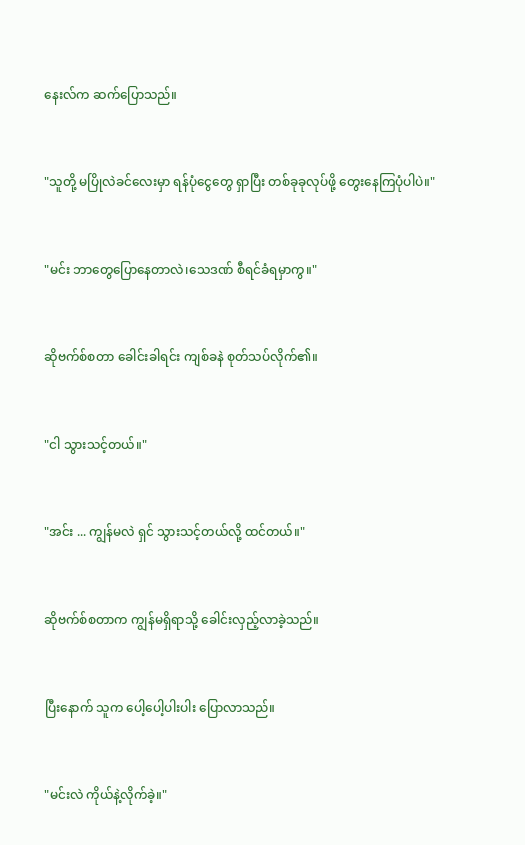နေးလ်က ဆက်ပြောသည်။


"သူတို့ မပြိုလဲခင်လေးမှာ ရန်ပုံငွေတွေ ရှာပြီး တစ်ခုခုလုပ်ဖို့ တွေးနေကြပုံပါပဲ။"


"မင်း ဘာတွေပြောနေတာလဲ၊သေဒဏ် စီရင်ခံရမှာကွ။"


ဆိုဗက်စ်စတာ ခေါင်းခါရင်း ကျစ်ခနဲ စုတ်သပ်လိုက်၏။


"ငါ သွားသင့်တယ်။"


"အင်း ... ကျွန်မလဲ ရှင် သွားသင့်တယ်လို့ ထင်တယ်။"


ဆိုဗက်စ်စတာက ကျွန်မရှိရာသို့ ခေါင်းလှည့်လာခဲ့သည်။


ပြီးနောက် သူက ပေါ့ပေါ့ပါးပါး ပြောလာသည်။


"မင်းလဲ ကိုယ်နဲ့လိုက်ခဲ့။"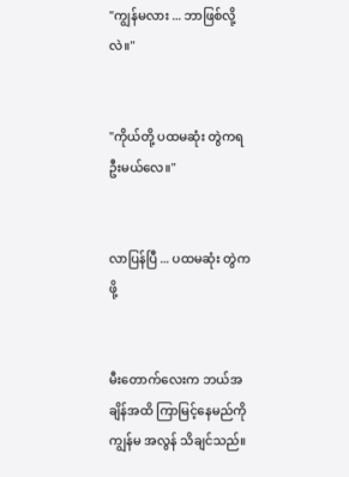"ကျွန်မလား ... ဘာဖြစ်လို့လဲ။"


"ကိုယ်တို့ ပထမဆုံး တွဲကရဦးမယ်လေ။"


လာပြန်ပြီ ... ပထမဆုံး တွဲကဖို့


မီးတောက်လေးက ဘယ်အချိန်အထိ ကြာမြင့်နေမည်ကို ကျွန်မ အလွန် သိချင်သည်။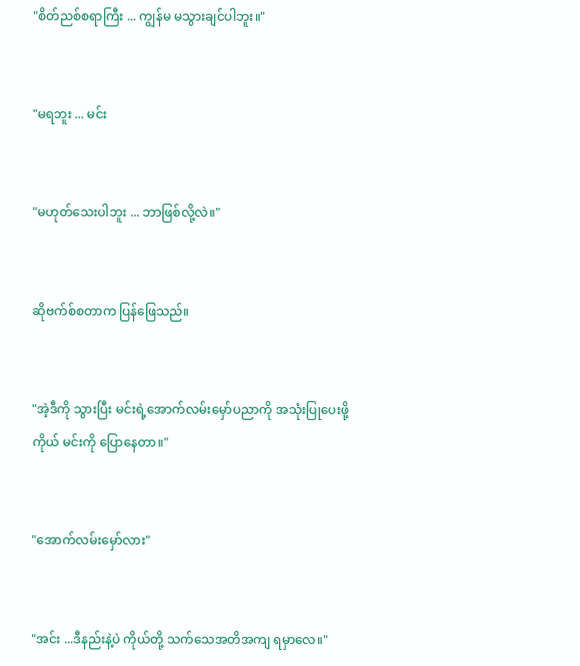"စိတ်ညစ်စရာကြီး ... ကျွန်မ မသွားချင်ပါဘူး။"


"မရဘူး ... မင်း


"မဟုတ်သေးပါဘူး ... ဘာဖြစ်လို့လဲ။"


ဆိုဗက်စ်စတာက ပြန်ဖြေသည်။


"အဲ့ဒီကို သွားပြီး မင်းရဲ့အောက်လမ်းမှော်ပညာကို အသုံးပြုပေးဖို့ ကိုယ် မင်းကို ပြောနေတာ။"


"အောက်လမ်းမှော်လား"


"အင်း ...ဒီနည်းနဲ့ပဲ ကိုယ်တို့ သက်သေအတိအကျ ရမှာလေ။"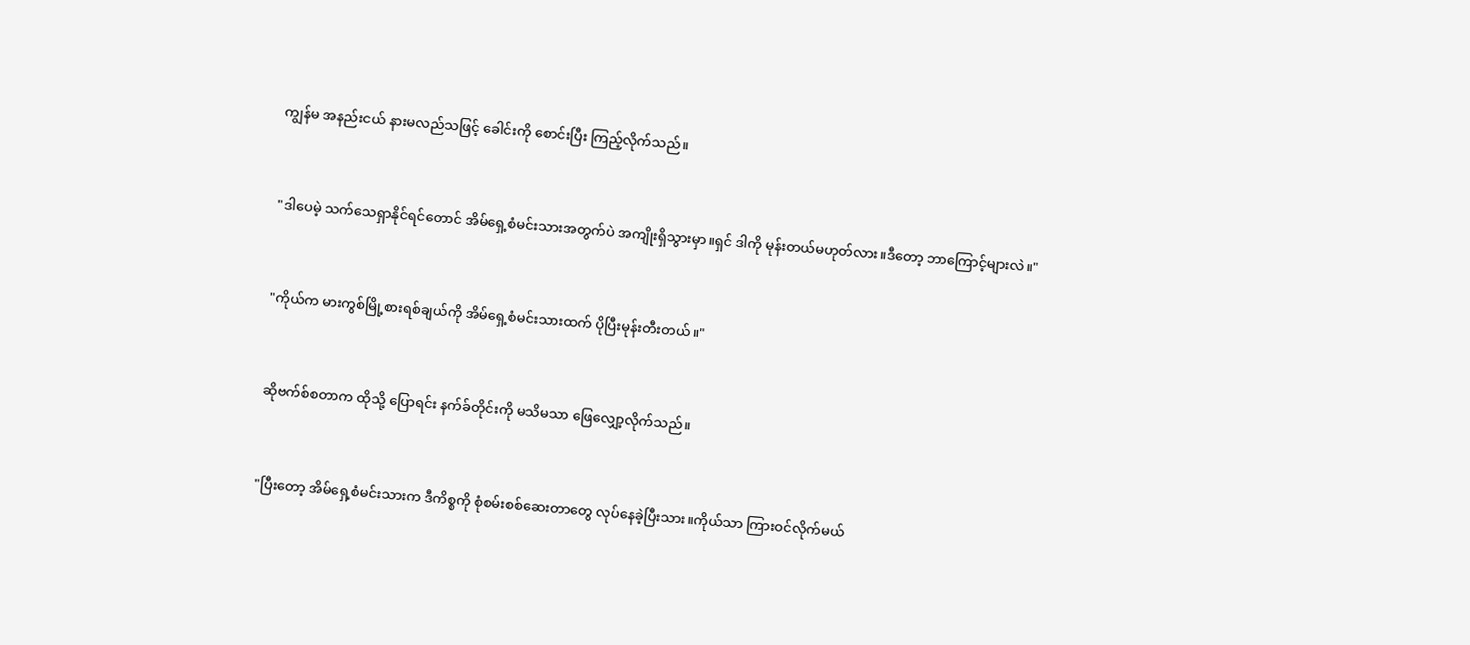ကျွန်မ အနည်းငယ် နားမလည်သဖြင့် ခေါင်းကို စောင်းပြီး ကြည့်လိုက်သည်။


"ဒါပေမဲ့ သက်သေရှာနိုင်ရင်တောင် အိမ်ရှေ့စံမင်းသားအတွက်ပဲ အကျိုးရှိသွားမှာ။ရှင် ဒါကို မုန်းတယ်မဟုတ်လား။ဒီတော့ ဘာကြောင့်များလဲ။"


"ကိုယ်က မားကွစ်မြို့စားရစ်ချယ်ကို အိမ်ရှေ့စံမင်းသားထက် ပိုပြီးမုန်းတီးတယ်။"


ဆိုဗက်စ်စတာက ထိုသို့ ပြောရင်း နက်ခ်တိုင်းကို မသိမသာ ဖြေလျှော့လိုက်သည်။


"ပြီးတော့ အိမ်ရှေ့စံမင်းသားက ဒီကိစ္စကို စုံစမ်းစစ်ဆေးတာတွေ လုပ်နေခဲ့ပြီးသား။ကိုယ်သာ ကြားဝင်လိုက်မယ်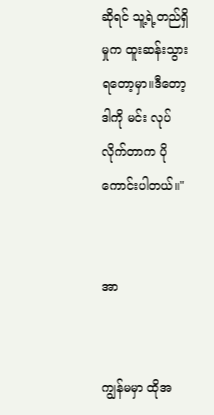ဆိုရင် သူ့ရဲ့တည်ရှိမှုက ထူးဆန်းသွားရတော့မှာ။ဒီတော့ ဒါကို မင်း လုပ်လိုက်တာက ပိုကောင်းပါတယ်။"


အာ


ကျွန်မမှာ ထိုအ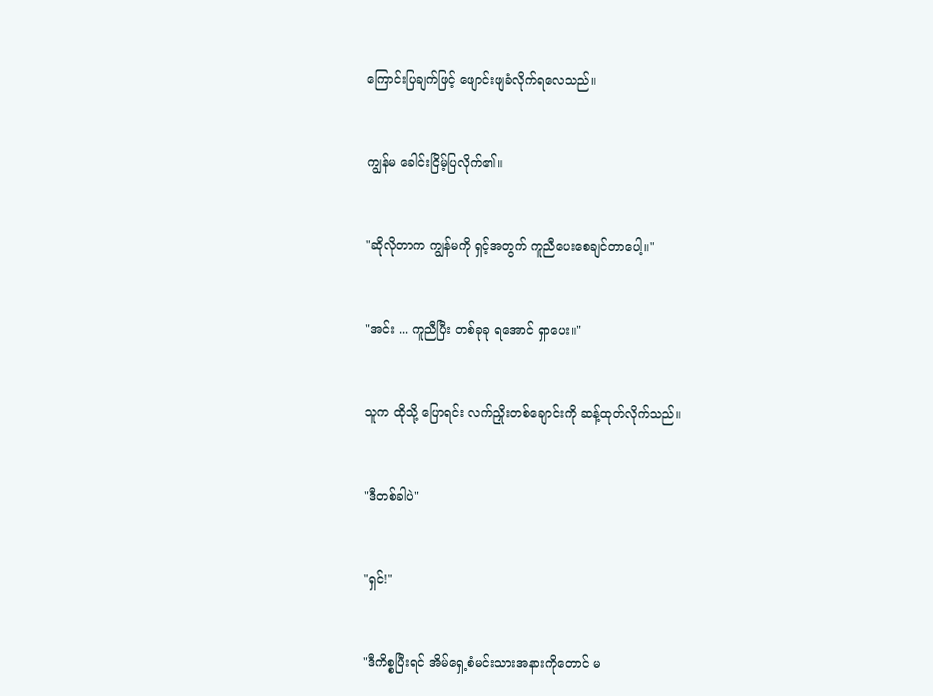ကြောင်းပြချက်ဖြင့် ဖျောင်းဖျခံလိုက်ရလေသည်။


ကျွန်မ ခေါင်းငြိမ့်ပြလိုက်၏။


"ဆိုလိုတာက ကျွန်မကို ရှင့်အတွက် ကူညီပေးစေချင်တာပေါ့။"


"အင်း ... ကူညီပြီး တစ်ခုခု ရအောင် ရှာပေး။"


သူက ထိုသို့ ပြောရင်း လက်ညှိုးတစ်ချောင်းကို ဆန့်ထုတ်လိုက်သည်။


"ဒီတစ်ခါပဲ"


"ရှင်!"


"ဒီကိစ္စပြီးရင် အိမ်ရှေ့စံမင်းသားအနားကိုတောင် မ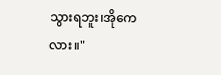သွားရဘူး၊အိုကေလား။"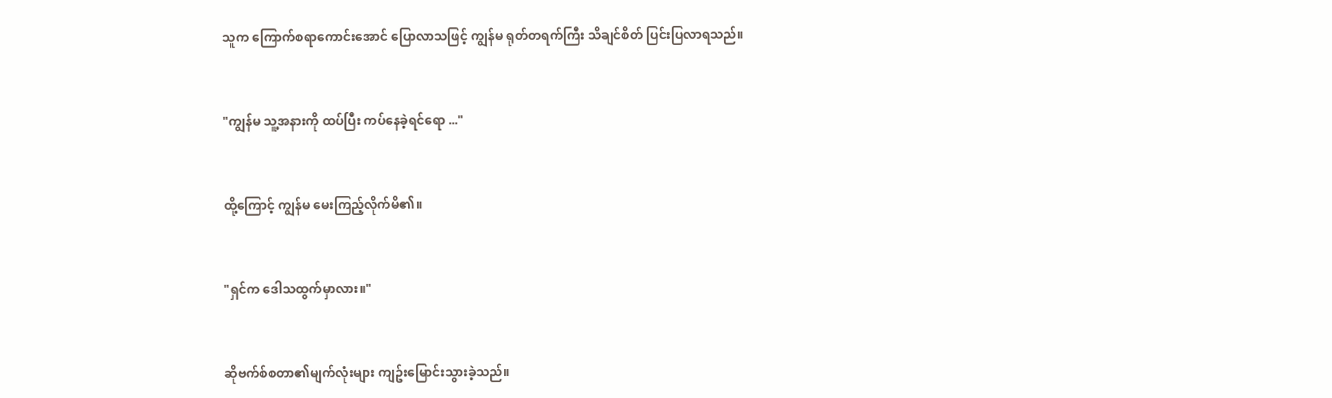သူက ကြောက်စရာကောင်းအောင် ပြောလာသဖြင့် ကျွန်မ ရုတ်တရက်ကြီး သိချင်စိတ် ပြင်းပြလာရသည်။


"ကျွန်မ သူ့အနားကို ထပ်ပြီး ကပ်နေခဲ့ရင်ရော ..."


ထို့ကြောင့် ကျွန်မ မေးကြည့်လိုက်မိ၏။


"ရှင်က ဒေါသထွက်မှာလား။"


ဆိုဗက်စ်စတာ၏မျက်လုံးများ ကျဥ်းမြောင်းသွားခဲ့သည်။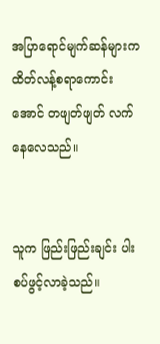အပြာရောင်မျက်ဆန်များက ထိတ်လန့်စရာကောင်းအောင် တဖျတ်ဖျတ် လက်နေလေသည်။


သူက ဖြည်းဖြည်းချင်း ပါးစပ်ဖွင့်လာခဲ့သည်။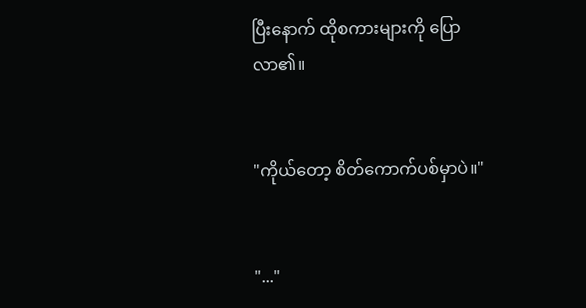ပြီးနောက် ထိုစကားများကို ပြောလာ၏။


"ကိုယ်တော့ စိတ်ကောက်ပစ်မှာပဲ။"


"..."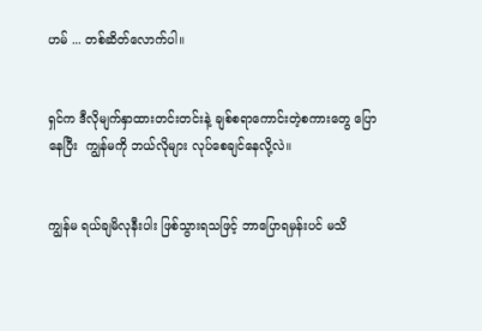ဟမ် ... တစ်ဆိတ်လောက်ပါ။


ရှင်က ဒီလိုမျက်နှာထားတင်းတင်းနဲ့ ချစ်စရာကောင်းတဲ့စကားတွေ ပြောနေပြီး  ကျွန်မကို ဘယ်လိုများ လုပ်စေချင်နေလို့လဲ။


ကျွန်မ ရယ်ချမိလုနီးပါး ဖြစ်သွားရသဖြင့် ဘာပြောရမှန်းပင် မသိ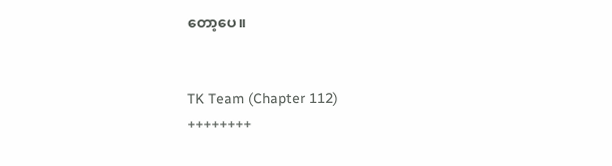တော့ပေ။


TK Team (Chapter 112)
++++++++